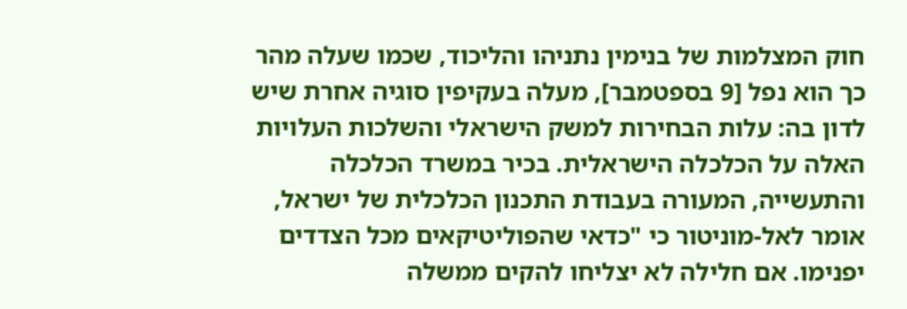חוק המצלמות של בנימין נתניהו והליכוד, שכמו שעלה מהר כך הוא נפל [9 בספטמבר], מעלה בעקיפין סוגיה אחרת שיש לדון בה: עלות הבחירות למשק הישראלי והשלכות העלויות האלה על הכלכלה הישראלית. בכיר במשרד הכלכלה והתעשייה, המעורה בעבודת התכנון הכלכלית של ישראל, אומר לאל-מוניטור כי "כדאי שהפוליטיקאים מכל הצדדים יפנימו. אם חלילה לא יצליחו להקים ממשלה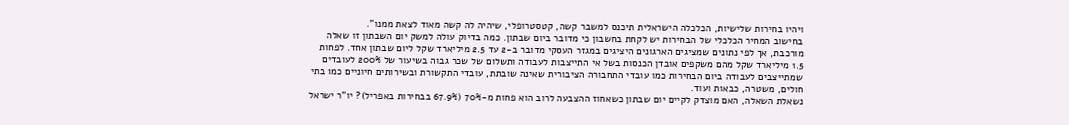ויהיו בחירות שלישיות, הכלכלה הישראלית תיכנס למשבר קשה, קטסטרופלי, שיהיה לה קשה מאוד לצאת ממנו".
בחישוב המחיר הכלכלי של הבחירות יש לקחת בחשבון כי מדובר ביום שבתון. כמה בדיוק עולה למשק יום השבתון זו שאלה מורכבת, אך לפי נתונים שמציגים הארגונים היציגים במגזר העסקי מדובר ב-2 עד 2.5 מיליארד שקל ליום שבתון אחד. לפחות 1.5 מיליארד שקל מהם משקפים אובדן הכנסות בשל אי התייצבות לעבודה ותשלום של שכר גבוה בשיעור של 200% לעובדים שמתייצבים לעבודה ביום הבחירות כמו עובדי התחבורה הציבורית שאינה שובתת, עובדי התקשורת ובשירותים חיוניים כמו בתי חולים, משטרה, כבאות ועוד.
נשאלת השאלה, האם מוצדק לקיים יום שבתון כשאחוז ההצבעה לרוב הוא פחות מ-70% (67.9% בבחירות באפריל)? יו"ר ישראל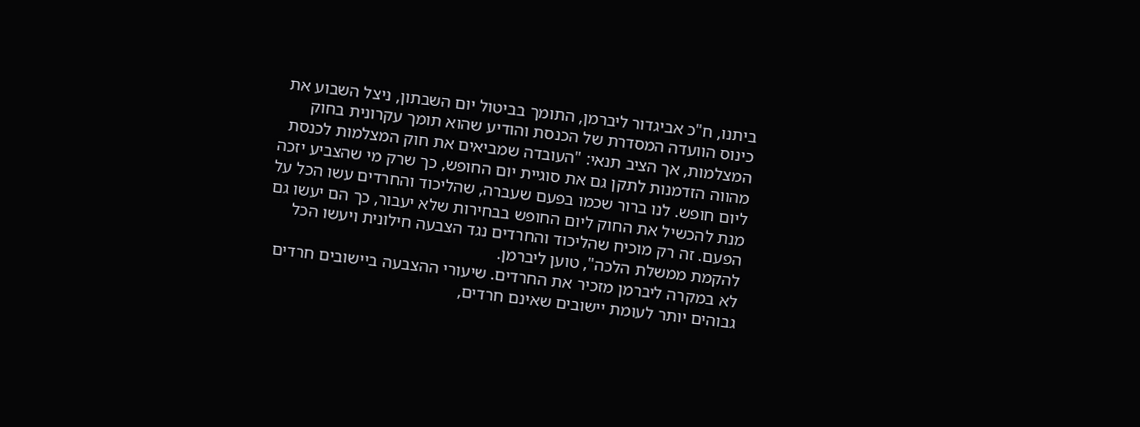ביתנו, ח"כ אביגדור ליברמן, התומך בביטול יום השבתון, ניצל השבוע את כינוס הוועדה המסדרת של הכנסת והודיע שהוא תומך עקרונית בחוק המצלמות, אך הציב תנאי: "העובדה שמביאים את חוק המצלמות לכנסת מהווה הזדמנות לתקן גם את סוגיית יום החופש, כך שרק מי שהצביע יזכה ליום חופש. לנו ברור שכמו בפעם שעברה, שהליכוד והחרדים עשו הכל על מנת להכשיל את החוק ליום החופש בבחירות שלא יעבור, כך הם יעשו גם הפעם. זה רק מוכיח שהליכוד והחרדים נגד הצבעה חילונית ויעשו הכל להקמת ממשלת הלכה", טוען ליברמן.
לא במקרה ליברמן מזכיר את החרדים. שיעורי ההצבעה ביישובים חרדים גבוהים יותר לעומת יישובים שאינם חרדים,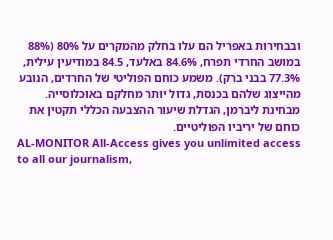ובבחירות באפריל הם עלו בחלק מהמקרים על 80% (88% במושב החרדי תפרח, 84.6% באלעד, 84.5 במודיעין עילית, 77.3% בבני ברק). משמע כוחם הפוליטי של החרדים, הנובע מהייצוג שלהם בכנסת, גדול יותר מחלקם באוכלוסייה. מבחינת ליברמן, הגדלת שיעור ההצבעה הכללי תקטין את כוחם של יריביו הפוליטיים.
AL-MONITOR All-Access gives you unlimited access to all our journalism,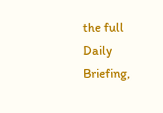the full Daily Briefing,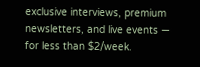exclusive interviews, premium newsletters, and live events — for less than $2/week.